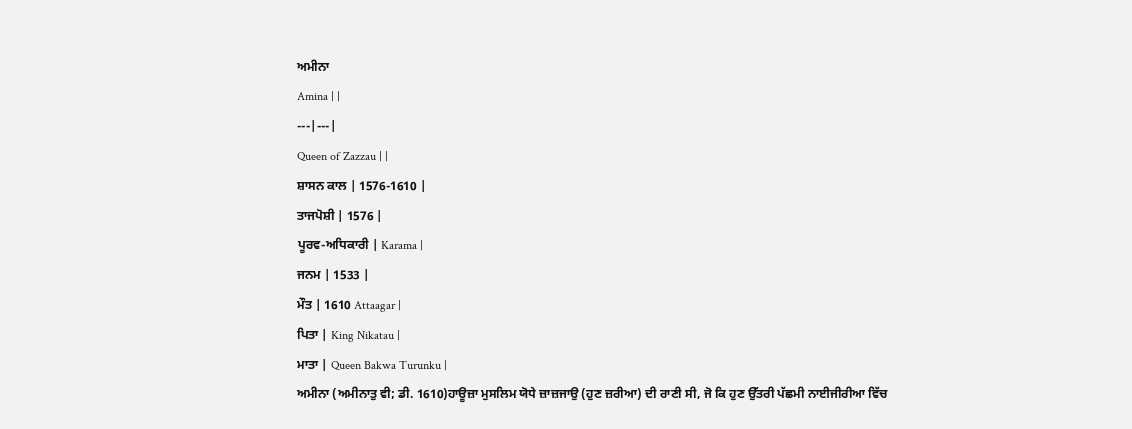ਅਮੀਨਾ
Amina | |
---|---|
Queen of Zazzau | |
ਸ਼ਾਸਨ ਕਾਲ | 1576-1610 |
ਤਾਜਪੋਸ਼ੀ | 1576 |
ਪੂਰਵ-ਅਧਿਕਾਰੀ | Karama |
ਜਨਮ | 1533 |
ਮੌਤ | 1610 Attaagar |
ਪਿਤਾ | King Nikatau |
ਮਾਤਾ | Queen Bakwa Turunku |
ਅਮੀਨਾ (ਅਮੀਨਾਤੁ ਵੀ; ਡੀ. 1610)ਹਾਊਜ਼ਾ ਮੁਸਲਿਮ ਯੋਧੇ ਜ਼ਾਜ਼ਜਾਉ (ਹੁਣ ਜ਼ਰੀਆ) ਦੀ ਰਾਣੀ ਸੀ, ਜੋ ਕਿ ਹੁਣ ਉੱਤਰੀ ਪੱਛਮੀ ਨਾਈਜੀਰੀਆ ਵਿੱਚ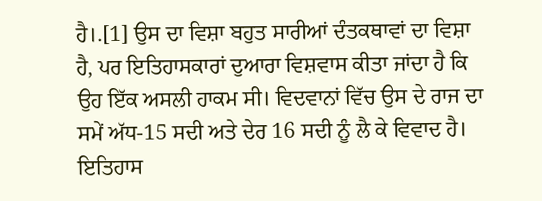ਹੈ।.[1] ਉਸ ਦਾ ਵਿਸ਼ਾ ਬਹੁਤ ਸਾਰੀਆਂ ਦੰਤਕਥਾਵਾਂ ਦਾ ਵਿਸ਼ਾ ਹੈ, ਪਰ ਇਤਿਹਾਸਕਾਰਾਂ ਦੁਆਰਾ ਵਿਸ਼ਵਾਸ ਕੀਤਾ ਜਾਂਦਾ ਹੈ ਕਿ ਉਹ ਇੱਕ ਅਸਲੀ ਹਾਕਮ ਸੀ। ਵਿਦਵਾਨਾਂ ਵਿੱਚ ਉਸ ਦੇ ਰਾਜ ਦਾ ਸਮੇਂ ਅੱਧ-15 ਸਦੀ ਅਤੇ ਦੇਰ 16 ਸਦੀ ਨੂੰ ਲੈ ਕੇ ਵਿਵਾਦ ਹੈ।
ਇਤਿਹਾਸ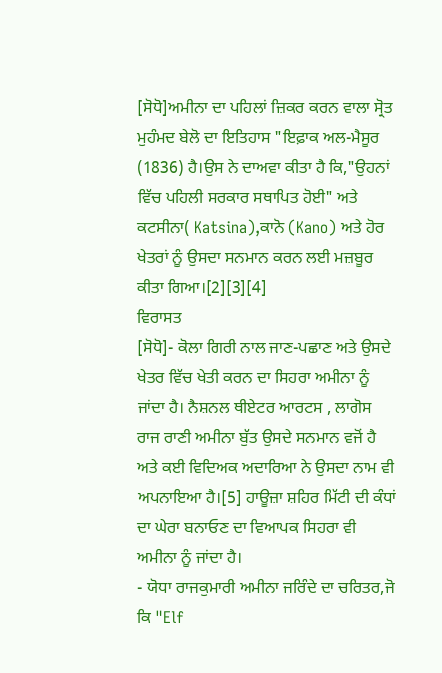[ਸੋਧੋ]ਅਮੀਨਾ ਦਾ ਪਹਿਲਾਂ ਜ਼ਿਕਰ ਕਰਨ ਵਾਲਾ ਸ੍ਰੋਤ ਮੁਹੰਮਦ ਬੇਲੋ ਦਾ ਇਤਿਹਾਸ "ਇਫ਼ਾਕ ਅਲ-ਮੈਸੂਰ (1836) ਹੈ।ਉਸ ਨੇ ਦਾਅਵਾ ਕੀਤਾ ਹੈ ਕਿ,"ਉਹਨਾਂ ਵਿੱਚ ਪਹਿਲੀ ਸਰਕਾਰ ਸਥਾਪਿਤ ਹੋਈ" ਅਤੇ ਕਟਸੀਨਾ( Katsina),ਕਾਨੋ (Kano) ਅਤੇ ਹੋਰ ਖੇਤਰਾਂ ਨੂੰ ਉਸਦਾ ਸਨਮਾਨ ਕਰਨ ਲਈ ਮਜ਼ਬੂਰ ਕੀਤਾ ਗਿਆ।[2][3][4]
ਵਿਰਾਸਤ
[ਸੋਧੋ]- ਕੋਲਾ ਗਿਰੀ ਨਾਲ ਜਾਣ-ਪਛਾਣ ਅਤੇ ਉਸਦੇ ਖੇਤਰ ਵਿੱਚ ਖੇਤੀ ਕਰਨ ਦਾ ਸਿਹਰਾ ਅਮੀਨਾ ਨੂੰ ਜਾਂਦਾ ਹੈ। ਨੈਸ਼ਨਲ ਥੀਏਟਰ ਆਰਟਸ , ਲਾਗੋਸ ਰਾਜ ਰਾਣੀ ਅਮੀਨਾ ਬੁੱਤ ਉਸਦੇ ਸਨਮਾਨ ਵਜੋਂ ਹੈ ਅਤੇ ਕਈ ਵਿਦਿਅਕ ਅਦਾਰਿਆ ਨੇ ਉਸਦਾ ਨਾਮ ਵੀ ਅਪਨਾਇਆ ਹੈ।[5] ਹਾਊਜ਼ਾ ਸ਼ਹਿਰ ਮਿੱਟੀ ਦੀ ਕੰਧਾਂ ਦਾ ਘੇਰਾ ਬਨਾਓਣ ਦਾ ਵਿਆਪਕ ਸਿਹਰਾ ਵੀ ਅਮੀਨਾ ਨੂੰ ਜਾਂਦਾ ਹੈ।
- ਯੋਧਾ ਰਾਜਕੁਮਾਰੀ ਅਮੀਨਾ ਜਰਿੰਦੇ ਦਾ ਚਰਿਤਰ,ਜੋ ਕਿ "Elf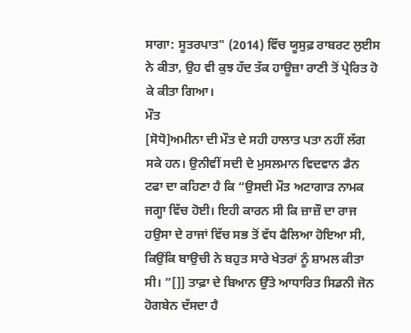ਸਾਗਾ: ਸੂਤਰਪਾਤ" (2014) ਵਿੱਚ ਯੂਸੁਫ਼ ਰਾਬਰਟ ਲੁਈਸ ਨੇ ਕੀਤਾ, ਉਹ ਵੀ ਕੁਝ ਹੱਦ ਤੱਕ ਹਾਊਜ਼ਾ ਰਾਣੀ ਤੋਂ ਪ੍ਰੇਰਿਤ ਹੋ ਕੇ ਕੀਤਾ ਗਿਆ।
ਮੌਤ
[ਸੋਧੋ]ਅਮੀਨਾ ਦੀ ਮੌਤ ਦੇ ਸਹੀ ਹਾਲਾਤ ਪਤਾ ਨਹੀਂ ਲੱਗ ਸਕੇ ਹਨ। ਉਨੀਵੀਂ ਸਦੀ ਦੇ ਮੁਸਲਮਾਨ ਵਿਦਵਾਨ ਡੈਨ ਟਫਾ ਦਾ ਕਹਿਣਾ ਹੈ ਕਿ “ਉਸਦੀ ਮੌਤ ਅਟਾਗਾੜ ਨਾਮਕ ਜਗ੍ਹਾ ਵਿੱਚ ਹੋਈ। ਇਹੀ ਕਾਰਨ ਸੀ ਕਿ ਜ਼ਾਜ਼ੌ ਦਾ ਰਾਜ ਹਉਸਾ ਦੇ ਰਾਜਾਂ ਵਿੱਚ ਸਭ ਤੋਂ ਵੱਧ ਫੈਲਿਆ ਹੋਇਆ ਸੀ, ਕਿਉਂਕਿ ਬਾਉਚੀ ਨੇ ਬਹੁਤ ਸਾਰੇ ਖੇਤਰਾਂ ਨੂੰ ਸ਼ਾਮਲ ਕੀਤਾ ਸੀ। ”[]] ਤਾਫ਼ਾ ਦੇ ਬਿਆਨ ਉੱਤੇ ਆਧਾਰਿਤ ਸਿਡਨੀ ਜੋਨ ਹੋਗਬੇਨ ਦੱਸਦਾ ਹੈ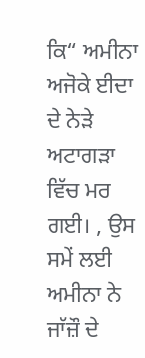ਕਿ“ ਅਮੀਨਾ ਅਜੋਕੇ ਈਦਾ ਦੇ ਨੇੜੇ ਅਟਾਗੜਾ ਵਿੱਚ ਮਰ ਗਈ। , ਉਸ ਸਮੇਂ ਲਈ ਅਮੀਨਾ ਨੇ ਜਾੱਜ਼ੌ ਦੇ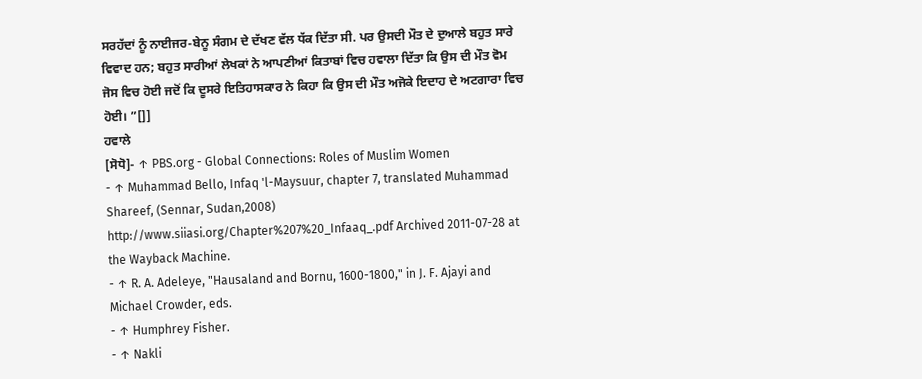ਸਰਹੱਦਾਂ ਨੂੰ ਨਾਈਜਰ-ਬੇਨੂ ਸੰਗਮ ਦੇ ਦੱਖਣ ਵੱਲ ਧੱਕ ਦਿੱਤਾ ਸੀ. ਪਰ ਉਸਦੀ ਮੌਤ ਦੇ ਦੁਆਲੇ ਬਹੁਤ ਸਾਰੇ ਵਿਵਾਦ ਹਨ; ਬਹੁਤ ਸਾਰੀਆਂ ਲੇਖਕਾਂ ਨੇ ਆਪਣੀਆਂ ਕਿਤਾਬਾਂ ਵਿਚ ਹਵਾਲਾ ਦਿੱਤਾ ਕਿ ਉਸ ਦੀ ਮੌਤ ਵੋਮ ਜੋਸ ਵਿਚ ਹੋਈ ਜਦੋਂ ਕਿ ਦੂਸਰੇ ਇਤਿਹਾਸਕਾਰ ਨੇ ਕਿਹਾ ਕਿ ਉਸ ਦੀ ਮੌਤ ਅਜੋਕੇ ਇਦਾਹ ਦੇ ਅਟਗਾਰਾ ਵਿਚ ਹੋਈ। ”[]]
ਹਵਾਲੇ
[ਸੋਧੋ]- ↑ PBS.org - Global Connections: Roles of Muslim Women
- ↑ Muhammad Bello, Infaq 'l-Maysuur, chapter 7, translated Muhammad Shareef, (Sennar, Sudan,2008) http://www.siiasi.org/Chapter%207%20_Infaaq_.pdf Archived 2011-07-28 at the Wayback Machine.
- ↑ R. A. Adeleye, "Hausaland and Bornu, 1600-1800," in J. F. Ajayi and Michael Crowder, eds.
- ↑ Humphrey Fisher.
- ↑ Nakli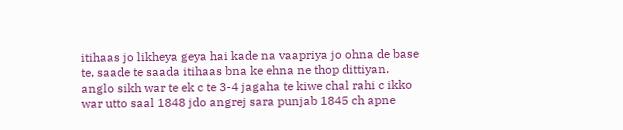itihaas jo likheya geya hai kade na vaapriya jo ohna de base te, saade te saada itihaas bna ke ehna ne thop dittiyan. anglo sikh war te ek c te 3-4 jagaha te kiwe chal rahi c ikko war utto saal 1848 jdo angrej sara punjab 1845 ch apne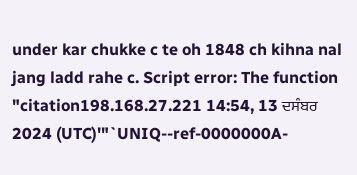under kar chukke c te oh 1848 ch kihna nal jang ladd rahe c. Script error: The function "citation198.168.27.221 14:54, 13 ਦਸੰਬਰ 2024 (UTC)'"`UNIQ--ref-0000000A-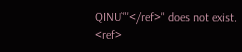QINU`"'</ref>" does not exist.
<ref>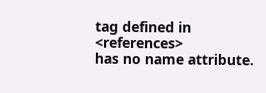tag defined in <references>
has no name attribute.